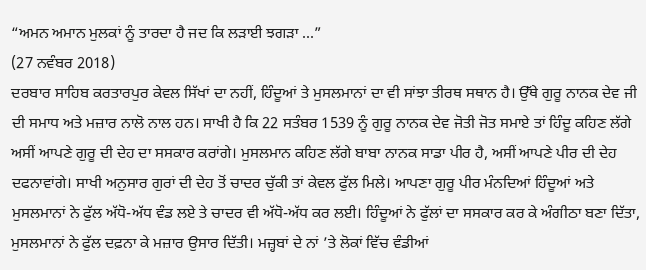“ਅਮਨ ਅਮਾਨ ਮੁਲਕਾਂ ਨੂੰ ਤਾਰਦਾ ਹੈ ਜਦ ਕਿ ਲੜਾਈ ਝਗੜਾ ...”
(27 ਨਵੰਬਰ 2018)
ਦਰਬਾਰ ਸਾਹਿਬ ਕਰਤਾਰਪੁਰ ਕੇਵਲ ਸਿੱਖਾਂ ਦਾ ਨਹੀਂ, ਹਿੰਦੂਆਂ ਤੇ ਮੁਸਲਮਾਨਾਂ ਦਾ ਵੀ ਸਾਂਝਾ ਤੀਰਥ ਸਥਾਨ ਹੈ। ਉੱਥੇ ਗੁਰੂ ਨਾਨਕ ਦੇਵ ਜੀ ਦੀ ਸਮਾਧ ਅਤੇ ਮਜ਼ਾਰ ਨਾਲੋ ਨਾਲ ਹਨ। ਸਾਖੀ ਹੈ ਕਿ 22 ਸਤੰਬਰ 1539 ਨੂੰ ਗੁਰੂ ਨਾਨਕ ਦੇਵ ਜੋਤੀ ਜੋਤ ਸਮਾਏ ਤਾਂ ਹਿੰਦੂ ਕਹਿਣ ਲੱਗੇ ਅਸੀਂ ਆਪਣੇ ਗੁਰੂ ਦੀ ਦੇਹ ਦਾ ਸਸਕਾਰ ਕਰਾਂਗੇ। ਮੁਸਲਮਾਨ ਕਹਿਣ ਲੱਗੇ ਬਾਬਾ ਨਾਨਕ ਸਾਡਾ ਪੀਰ ਹੈ, ਅਸੀਂ ਆਪਣੇ ਪੀਰ ਦੀ ਦੇਹ ਦਫਨਾਵਾਂਗੇ। ਸਾਖੀ ਅਨੁਸਾਰ ਗੁਰਾਂ ਦੀ ਦੇਹ ਤੋਂ ਚਾਦਰ ਚੁੱਕੀ ਤਾਂ ਕੇਵਲ ਫੁੱਲ ਮਿਲੇ। ਆਪਣਾ ਗੁਰੂ ਪੀਰ ਮੰਨਦਿਆਂ ਹਿੰਦੂਆਂ ਅਤੇ ਮੁਸਲਮਾਨਾਂ ਨੇ ਫੁੱਲ ਅੱਧੋ-ਅੱਧ ਵੰਡ ਲਏ ਤੇ ਚਾਦਰ ਵੀ ਅੱਧੋ-ਅੱਧ ਕਰ ਲਈ। ਹਿੰਦੂਆਂ ਨੇ ਫੁੱਲਾਂ ਦਾ ਸਸਕਾਰ ਕਰ ਕੇ ਅੰਗੀਠਾ ਬਣਾ ਦਿੱਤਾ, ਮੁਸਲਮਾਨਾਂ ਨੇ ਫੁੱਲ ਦਫ਼ਨਾ ਕੇ ਮਜ਼ਾਰ ਉਸਾਰ ਦਿੱਤੀ। ਮਜ਼੍ਹਬਾਂ ਦੇ ਨਾਂ ’ਤੇ ਲੋਕਾਂ ਵਿੱਚ ਵੰਡੀਆਂ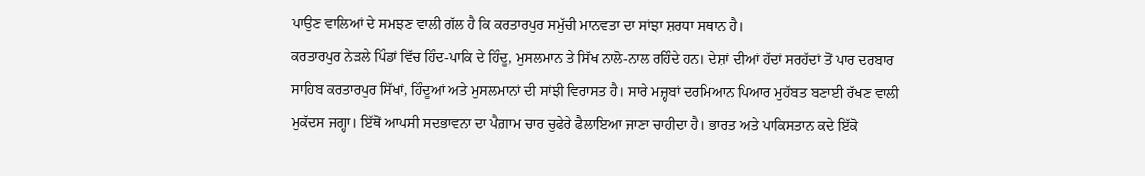ਪਾਉਣ ਵਾਲਿਆਂ ਦੇ ਸਮਝਣ ਵਾਲੀ ਗੱਲ ਹੈ ਕਿ ਕਰਤਾਰਪੁਰ ਸਮੁੱਚੀ ਮਾਨਵਤਾ ਦਾ ਸਾਂਝਾ ਸ਼ਰਧਾ ਸਥਾਨ ਹੈ।
ਕਰਤਾਰਪੁਰ ਨੇੜਲੇ ਪਿੰਡਾਂ ਵਿੱਚ ਹਿੰਦ-ਪਾਕਿ ਦੇ ਹਿੰਦੂ, ਮੁਸਲਮਾਨ ਤੇ ਸਿੱਖ ਨਾਲੋ-ਨਾਲ ਰਹਿੰਦੇ ਹਨ। ਦੇਸ਼ਾਂ ਦੀਆਂ ਹੱਦਾਂ ਸਰਹੱਦਾਂ ਤੋਂ ਪਾਰ ਦਰਬਾਰ ਸਾਹਿਬ ਕਰਤਾਰਪੁਰ ਸਿੱਖਾਂ, ਹਿੰਦੂਆਂ ਅਤੇ ਮੁਸਲਮਾਨਾਂ ਦੀ ਸਾਂਝੀ ਵਿਰਾਸਤ ਹੈ। ਸਾਰੇ ਮਜ਼੍ਹਬਾਂ ਦਰਮਿਆਨ ਪਿਆਰ ਮੁਹੱਬਤ ਬਣਾਈ ਰੱਖਣ ਵਾਲੀ ਮੁਕੱਦਸ ਜਗ੍ਹਾ। ਇੱਥੋਂ ਆਪਸੀ ਸਦਭਾਵਨਾ ਦਾ ਪੈਗ਼ਾਮ ਚਾਰ ਚੁਫੇਰੇ ਫੈਲਾਇਆ ਜਾਣਾ ਚਾਹੀਦਾ ਹੈ। ਭਾਰਤ ਅਤੇ ਪਾਕਿਸਤਾਨ ਕਦੇ ਇੱਕੋ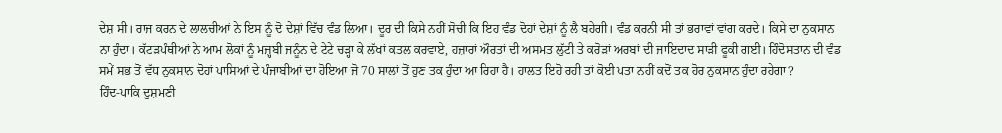ਦੇਸ਼ ਸੀ। ਰਾਜ ਕਰਨ ਦੇ ਲਾਲਚੀਆਂ ਨੇ ਇਸ ਨੂੰ ਦੋ ਦੇਸ਼ਾਂ ਵਿੱਚ ਵੰਡ ਲਿਆ। ਦੂਰ ਦੀ ਕਿਸੇ ਨਹੀਂ ਸੋਚੀ ਕਿ ਇਹ ਵੰਡ ਦੋਹਾਂ ਦੇਸ਼ਾਂ ਨੂੰ ਲੈ ਬਹੇਗੀ। ਵੰਡ ਕਰਨੀ ਸੀ ਤਾਂ ਭਰਾਵਾਂ ਵਾਂਗ ਕਰਦੇ। ਕਿਸੇ ਦਾ ਨੁਕਸਾਨ ਨਾ ਹੁੰਦਾ। ਕੱਟੜਪੰਥੀਆਂ ਨੇ ਆਮ ਲੋਕਾਂ ਨੂੰ ਮਜ਼੍ਹਬੀ ਜਨੂੰਨ ਦੇ ਟੇਟੇ ਚੜ੍ਹਾ ਕੇ ਲੱਖਾਂ ਕਤਲ ਕਰਵਾਏ, ਹਜ਼ਾਰਾਂ ਔਰਤਾਂ ਦੀ ਅਸਮਤ ਲੁੱਟੀ ਤੇ ਕਰੋੜਾਂ ਅਰਬਾਂ ਦੀ ਜਾਇਦਾਦ ਸਾੜੀ ਫੂਕੀ ਗਈ। ਹਿੰਦੋਸਤਾਨ ਦੀ ਵੰਡ ਸਮੇਂ ਸਭ ਤੋਂ ਵੱਧ ਨੁਕਸਾਨ ਦੋਹਾਂ ਪਾਸਿਆਂ ਦੇ ਪੰਜਾਬੀਆਂ ਦਾ ਹੋਇਆ ਜੋ 70 ਸਾਲਾਂ ਤੋਂ ਹੁਣ ਤਕ ਹੁੰਦਾ ਆ ਰਿਹਾ ਹੈ। ਹਾਲਤ ਇਹੋ ਰਹੀ ਤਾਂ ਕੋਈ ਪਤਾ ਨਹੀਂ ਕਦੋਂ ਤਕ ਹੋਰ ਨੁਕਸਾਨ ਹੁੰਦਾ ਰਹੇਗਾ?
ਹਿੰਦ-ਪਾਕਿ ਦੁਸ਼ਮਣੀ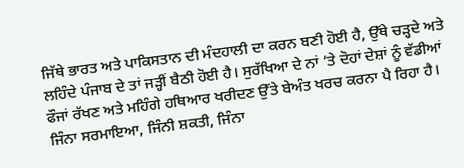ਜਿੱਥੇ ਭਾਰਤ ਅਤੇ ਪਾਕਿਸਤਾਨ ਦੀ ਮੰਦਹਾਲੀ ਦਾ ਕਰਨ ਬਣੀ ਹੋਈ ਹੈ, ਉੱਥੇ ਚੜ੍ਹਦੇ ਅਤੇ ਲਹਿੰਦੇ ਪੰਜਾਬ ਦੇ ਤਾਂ ਜੜ੍ਹੀਂ ਬੈਠੀ ਹੋਈ ਹੈ। ਸੁਰੱਖਿਆ ਦੇ ਨਾਂ ’ਤੇ ਦੋਹਾਂ ਦੇਸ਼ਾਂ ਨੂੰ ਵੱਡੀਆਂ ਫੌਜਾਂ ਰੱਖਣ ਅਤੇ ਮਹਿੰਗੇ ਹਥਿਆਰ ਖਰੀਦਣ ਉੱਤੇ ਬੇਅੰਤ ਖਰਚ ਕਰਨਾ ਪੈ ਰਿਹਾ ਹੈ। ਜਿੰਨਾ ਸਰਮਾਇਆ, ਜਿੰਨੀ ਸ਼ਕਤੀ, ਜਿੰਨਾ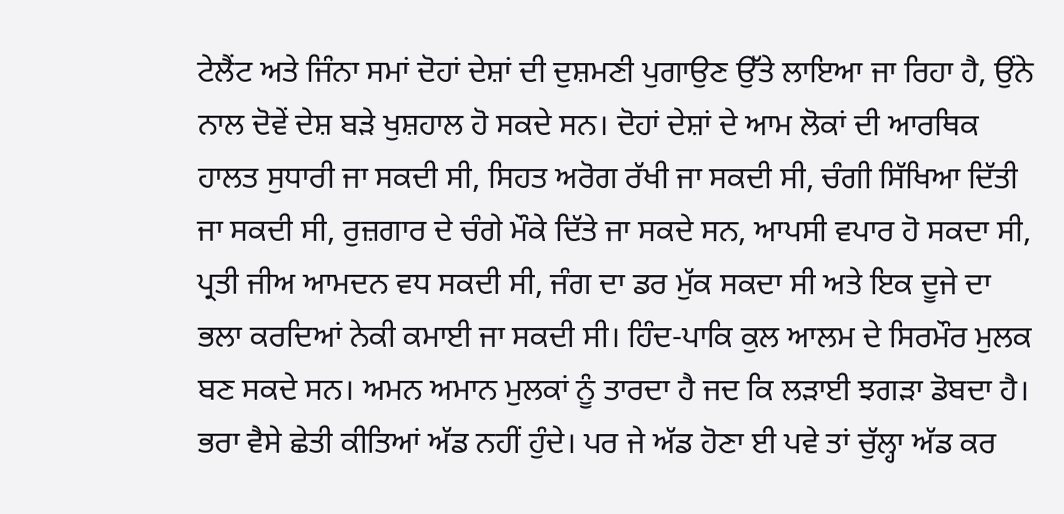ਟੇਲੈਂਟ ਅਤੇ ਜਿੰਨਾ ਸਮਾਂ ਦੋਹਾਂ ਦੇਸ਼ਾਂ ਦੀ ਦੁਸ਼ਮਣੀ ਪੁਗਾਉਣ ਉੱਤੇ ਲਾਇਆ ਜਾ ਰਿਹਾ ਹੈ, ਉਂਨੇ ਨਾਲ ਦੋਵੇਂ ਦੇਸ਼ ਬੜੇ ਖੁਸ਼ਹਾਲ ਹੋ ਸਕਦੇ ਸਨ। ਦੋਹਾਂ ਦੇਸ਼ਾਂ ਦੇ ਆਮ ਲੋਕਾਂ ਦੀ ਆਰਥਿਕ ਹਾਲਤ ਸੁਧਾਰੀ ਜਾ ਸਕਦੀ ਸੀ, ਸਿਹਤ ਅਰੋਗ ਰੱਖੀ ਜਾ ਸਕਦੀ ਸੀ, ਚੰਗੀ ਸਿੱਖਿਆ ਦਿੱਤੀ ਜਾ ਸਕਦੀ ਸੀ, ਰੁਜ਼ਗਾਰ ਦੇ ਚੰਗੇ ਮੌਕੇ ਦਿੱਤੇ ਜਾ ਸਕਦੇ ਸਨ, ਆਪਸੀ ਵਪਾਰ ਹੋ ਸਕਦਾ ਸੀ, ਪ੍ਰਤੀ ਜੀਅ ਆਮਦਨ ਵਧ ਸਕਦੀ ਸੀ, ਜੰਗ ਦਾ ਡਰ ਮੁੱਕ ਸਕਦਾ ਸੀ ਅਤੇ ਇਕ ਦੂਜੇ ਦਾ ਭਲਾ ਕਰਦਿਆਂ ਨੇਕੀ ਕਮਾਈ ਜਾ ਸਕਦੀ ਸੀ। ਹਿੰਦ-ਪਾਕਿ ਕੁਲ ਆਲਮ ਦੇ ਸਿਰਮੌਰ ਮੁਲਕ ਬਣ ਸਕਦੇ ਸਨ। ਅਮਨ ਅਮਾਨ ਮੁਲਕਾਂ ਨੂੰ ਤਾਰਦਾ ਹੈ ਜਦ ਕਿ ਲੜਾਈ ਝਗੜਾ ਡੋਬਦਾ ਹੈ।
ਭਰਾ ਵੈਸੇ ਛੇਤੀ ਕੀਤਿਆਂ ਅੱਡ ਨਹੀਂ ਹੁੰਦੇ। ਪਰ ਜੇ ਅੱਡ ਹੋਣਾ ਈ ਪਵੇ ਤਾਂ ਚੁੱਲ੍ਹਾ ਅੱਡ ਕਰ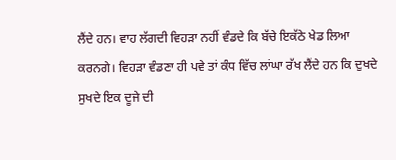ਲੈਂਦੇ ਹਨ। ਵਾਹ ਲੱਗਦੀ ਵਿਹੜਾ ਨਹੀਂ ਵੰਡਦੇ ਕਿ ਬੱਚੇ ਇਕੱਠੇ ਖੇਡ ਲਿਆ ਕਰਨਗੇ। ਵਿਹੜਾ ਵੰਡਣਾ ਹੀ ਪਵੇ ਤਾਂ ਕੰਧ ਵਿੱਚ ਲਾਂਘਾ ਰੱਖ ਲੈਂਦੇ ਹਨ ਕਿ ਦੁਖਦੇ ਸੁਖਦੇ ਇਕ ਦੂਜੇ ਦੀ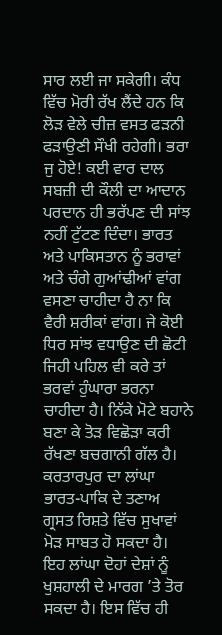ਸਾਰ ਲਈ ਜਾ ਸਕੇਗੀ। ਕੰਧ ਵਿੱਚ ਮੋਰੀ ਰੱਖ ਲੈਂਦੇ ਹਨ ਕਿ ਲੋੜ ਵੇਲੇ ਚੀਜ਼ ਵਸਤ ਫੜਨੀ ਫੜਾਉਣੀ ਸੌਖੀ ਰਹੇਗੀ। ਭਰਾ ਜੁ ਹੋਏ! ਕਈ ਵਾਰ ਦਾਲ ਸਬਜ਼ੀ ਦੀ ਕੌਲੀ ਦਾ ਆਦਾਨ ਪਰਦਾਨ ਹੀ ਭਰੱਪਣ ਦੀ ਸਾਂਝ ਨਹੀਂ ਟੁੱਟਣ ਦਿੰਦਾ। ਭਾਰਤ ਅਤੇ ਪਾਕਿਸਤਾਨ ਨੂੰ ਭਰਾਵਾਂ ਅਤੇ ਚੰਗੇ ਗੁਆਂਢੀਆਂ ਵਾਂਗ ਵਸਣਾ ਚਾਹੀਦਾ ਹੈ ਨਾ ਕਿ ਵੈਰੀ ਸ਼ਰੀਕਾਂ ਵਾਂਗ। ਜੇ ਕੋਈ ਧਿਰ ਸਾਂਝ ਵਧਾਉਣ ਦੀ ਛੋਟੀ ਜਿਹੀ ਪਹਿਲ ਵੀ ਕਰੇ ਤਾਂ ਭਰਵਾਂ ਹੁੰਘਾਰਾ ਭਰਨਾ ਚਾਹੀਦਾ ਹੈ। ਨਿੱਕੇ ਮੋਟੇ ਬਹਾਨੇ ਬਣਾ ਕੇ ਤੋੜ ਵਿਛੋੜਾ ਕਰੀ ਰੱਖਣਾ ਬਚਗਾਨੀ ਗੱਲ ਹੈ।
ਕਰਤਾਰਪੁਰ ਦਾ ਲਾਂਘਾ ਭਾਰਤ-ਪਾਕਿ ਦੇ ਤਣਾਅ ਗ੍ਰਸਤ ਰਿਸ਼ਤੇ ਵਿੱਚ ਸੁਖਾਵਾਂ ਮੋੜ ਸਾਬਤ ਹੋ ਸਕਦਾ ਹੈ। ਇਹ ਲਾਂਘਾ ਦੋਹਾਂ ਦੇਸ਼ਾਂ ਨੂੰ ਖੁਸ਼ਹਾਲੀ ਦੇ ਮਾਰਗ ’ਤੇ ਤੋਰ ਸਕਦਾ ਹੈ। ਇਸ ਵਿੱਚ ਹੀ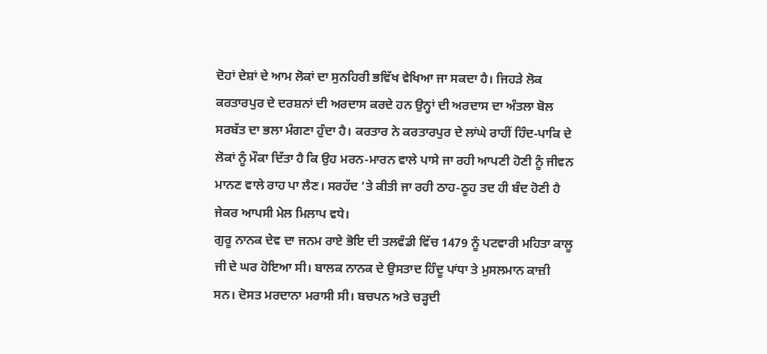ਦੋਹਾਂ ਦੇਸ਼ਾਂ ਦੇ ਆਮ ਲੋਕਾਂ ਦਾ ਸੁਨਹਿਰੀ ਭਵਿੱਖ ਵੇਖਿਆ ਜਾ ਸਕਦਾ ਹੈ। ਜਿਹੜੇ ਲੋਕ ਕਰਤਾਰਪੁਰ ਦੇ ਦਰਸ਼ਨਾਂ ਦੀ ਅਰਦਾਸ ਕਰਦੇ ਹਨ ਉਨ੍ਹਾਂ ਦੀ ਅਰਦਾਸ ਦਾ ਅੰਤਲਾ ਬੋਲ ਸਰਬੱਤ ਦਾ ਭਲਾ ਮੰਗਣਾ ਹੁੰਦਾ ਹੈ। ਕਰਤਾਰ ਨੇ ਕਰਤਾਰਪੁਰ ਦੇ ਲਾਂਘੇ ਰਾਹੀਂ ਹਿੰਦ-ਪਾਕਿ ਦੇ ਲੋਕਾਂ ਨੂੰ ਮੌਕਾ ਦਿੱਤਾ ਹੈ ਕਿ ਉਹ ਮਰਨ-ਮਾਰਨ ਵਾਲੇ ਪਾਸੇ ਜਾ ਰਹੀ ਆਪਣੀ ਹੋਣੀ ਨੂੰ ਜੀਵਨ ਮਾਨਣ ਵਾਲੇ ਰਾਹ ਪਾ ਲੈਣ। ਸਰਹੱਦ ’ਤੇ ਕੀਤੀ ਜਾ ਰਹੀ ਠਾਹ-ਠੂਹ ਤਦ ਹੀ ਬੰਦ ਹੋਣੀ ਹੈ ਜੇਕਰ ਆਪਸੀ ਮੇਲ ਮਿਲਾਪ ਵਧੇ।
ਗੁਰੂ ਨਾਨਕ ਦੇਵ ਦਾ ਜਨਮ ਰਾਏ ਭੋਇ ਦੀ ਤਲਵੰਡੀ ਵਿੱਚ 1479 ਨੂੰ ਪਟਵਾਰੀ ਮਹਿਤਾ ਕਾਲੂ ਜੀ ਦੇ ਘਰ ਹੋਇਆ ਸੀ। ਬਾਲਕ ਨਾਨਕ ਦੇ ਉਸਤਾਦ ਹਿੰਦੂ ਪਾਂਧਾ ਤੇ ਮੁਸਲਮਾਨ ਕਾਜ਼ੀ ਸਨ। ਦੋਸਤ ਮਰਦਾਨਾ ਮਰਾਸੀ ਸੀ। ਬਚਪਨ ਅਤੇ ਚੜ੍ਹਦੀ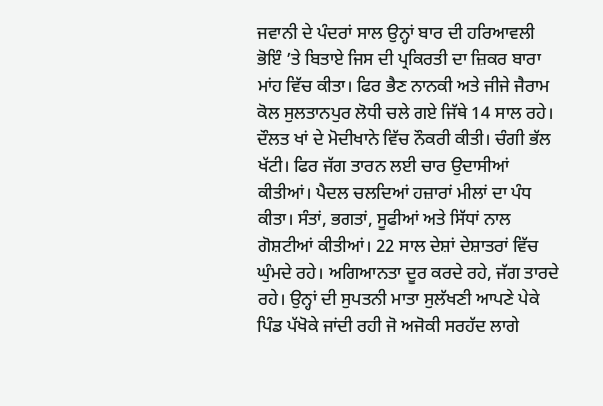ਜਵਾਨੀ ਦੇ ਪੰਦਰਾਂ ਸਾਲ ਉਨ੍ਹਾਂ ਬਾਰ ਦੀ ਹਰਿਆਵਲੀ ਭੋਇੰ ’ਤੇ ਬਿਤਾਏ ਜਿਸ ਦੀ ਪ੍ਰਕਿਰਤੀ ਦਾ ਜ਼ਿਕਰ ਬਾਰਾ ਮਾਂਹ ਵਿੱਚ ਕੀਤਾ। ਫਿਰ ਭੈਣ ਨਾਨਕੀ ਅਤੇ ਜੀਜੇ ਜੈਰਾਮ ਕੋਲ ਸੁਲਤਾਨਪੁਰ ਲੋਧੀ ਚਲੇ ਗਏ ਜਿੱਥੇ 14 ਸਾਲ ਰਹੇ। ਦੌਲਤ ਖਾਂ ਦੇ ਮੋਦੀਖਾਨੇ ਵਿੱਚ ਨੌਕਰੀ ਕੀਤੀ। ਚੰਗੀ ਭੱਲ ਖੱਟੀ। ਫਿਰ ਜੱਗ ਤਾਰਨ ਲਈ ਚਾਰ ਉਦਾਸੀਆਂ ਕੀਤੀਆਂ। ਪੈਦਲ ਚਲਦਿਆਂ ਹਜ਼ਾਰਾਂ ਮੀਲਾਂ ਦਾ ਪੰਧ ਕੀਤਾ। ਸੰਤਾਂ, ਭਗਤਾਂ, ਸੂਫੀਆਂ ਅਤੇ ਸਿੱਧਾਂ ਨਾਲ ਗੋਸ਼ਟੀਆਂ ਕੀਤੀਆਂ। 22 ਸਾਲ ਦੇਸ਼ਾਂ ਦੇਸ਼ਾਤਰਾਂ ਵਿੱਚ ਘੁੰਮਦੇ ਰਹੇ। ਅਗਿਆਨਤਾ ਦੂਰ ਕਰਦੇ ਰਹੇ, ਜੱਗ ਤਾਰਦੇ ਰਹੇ। ਉਨ੍ਹਾਂ ਦੀ ਸੁਪਤਨੀ ਮਾਤਾ ਸੁਲੱਖਣੀ ਆਪਣੇ ਪੇਕੇ ਪਿੰਡ ਪੱਖੋਕੇ ਜਾਂਦੀ ਰਹੀ ਜੋ ਅਜੋਕੀ ਸਰਹੱਦ ਲਾਗੇ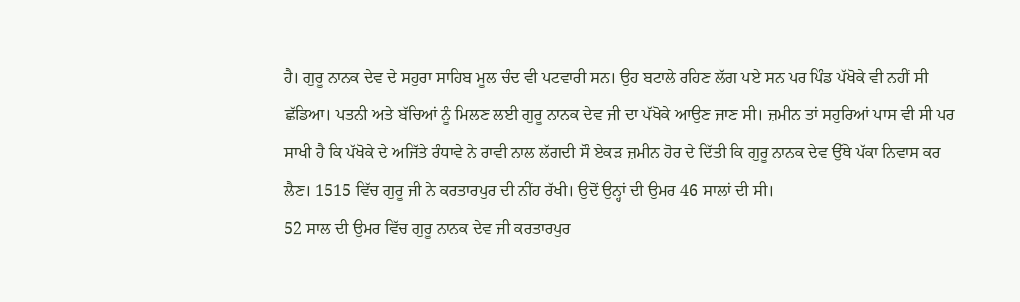ਹੈ। ਗੁਰੂ ਨਾਨਕ ਦੇਵ ਦੇ ਸਹੁਰਾ ਸਾਹਿਬ ਮੂਲ ਚੰਦ ਵੀ ਪਟਵਾਰੀ ਸਨ। ਉਹ ਬਟਾਲੇ ਰਹਿਣ ਲੱਗ ਪਏ ਸਨ ਪਰ ਪਿੰਡ ਪੱਖੋਕੇ ਵੀ ਨਹੀਂ ਸੀ ਛੱਡਿਆ। ਪਤਨੀ ਅਤੇ ਬੱਚਿਆਂ ਨੂੰ ਮਿਲਣ ਲਈ ਗੁਰੂ ਨਾਨਕ ਦੇਵ ਜੀ ਦਾ ਪੱਖੋਕੇ ਆਉਣ ਜਾਣ ਸੀ। ਜ਼ਮੀਨ ਤਾਂ ਸਹੁਰਿਆਂ ਪਾਸ ਵੀ ਸੀ ਪਰ ਸਾਖੀ ਹੈ ਕਿ ਪੱਖੋਕੇ ਦੇ ਅਜਿੱਤੇ ਰੰਧਾਵੇ ਨੇ ਰਾਵੀ ਨਾਲ ਲੱਗਦੀ ਸੌ ਏਕੜ ਜ਼ਮੀਨ ਹੋਰ ਦੇ ਦਿੱਤੀ ਕਿ ਗੁਰੂ ਨਾਨਕ ਦੇਵ ਉੱਥੇ ਪੱਕਾ ਨਿਵਾਸ ਕਰ ਲੈਣ। 1515 ਵਿੱਚ ਗੁਰੂ ਜੀ ਨੇ ਕਰਤਾਰਪੁਰ ਦੀ ਨੀਂਹ ਰੱਖੀ। ਉਦੋਂ ਉਨ੍ਹਾਂ ਦੀ ਉਮਰ 46 ਸਾਲਾਂ ਦੀ ਸੀ।
52 ਸਾਲ ਦੀ ਉਮਰ ਵਿੱਚ ਗੁਰੂ ਨਾਨਕ ਦੇਵ ਜੀ ਕਰਤਾਰਪੁਰ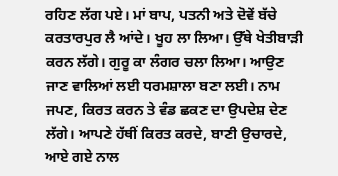ਰਹਿਣ ਲੱਗ ਪਏ। ਮਾਂ ਬਾਪ, ਪਤਨੀ ਅਤੇ ਦੋਵੇਂ ਬੱਚੇ ਕਰਤਾਰਪੁਰ ਲੈ ਆਂਦੇ। ਖੂਹ ਲਾ ਲਿਆ। ਉੱਥੇ ਖੇਤੀਬਾੜੀ ਕਰਨ ਲੱਗੇ। ਗੁਰੂ ਕਾ ਲੰਗਰ ਚਲਾ ਲਿਆ। ਆਉਣ ਜਾਣ ਵਾਲਿਆਂ ਲਈ ਧਰਮਸ਼ਾਲਾ ਬਣਾ ਲਈ। ਨਾਮ ਜਪਣ, ਕਿਰਤ ਕਰਨ ਤੇ ਵੰਡ ਛਕਣ ਦਾ ਉਪਦੇਸ਼ ਦੇਣ ਲੱਗੇ। ਆਪਣੇ ਹੱਥੀਂ ਕਿਰਤ ਕਰਦੇ, ਬਾਣੀ ਉਚਾਰਦੇ, ਆਏ ਗਏ ਨਾਲ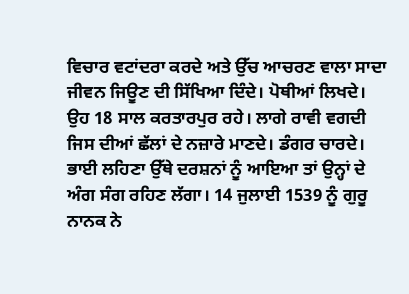ਵਿਚਾਰ ਵਟਾਂਦਰਾ ਕਰਦੇ ਅਤੇ ਉੱਚ ਆਚਰਣ ਵਾਲਾ ਸਾਦਾ ਜੀਵਨ ਜਿਊਣ ਦੀ ਸਿੱਖਿਆ ਦਿੰਦੇ। ਪੋਥੀਆਂ ਲਿਖਦੇ। ਉਹ 18 ਸਾਲ ਕਰਤਾਰਪੁਰ ਰਹੇ। ਲਾਗੇ ਰਾਵੀ ਵਗਦੀ ਜਿਸ ਦੀਆਂ ਛੱਲਾਂ ਦੇ ਨਜ਼ਾਰੇ ਮਾਣਦੇ। ਡੰਗਰ ਚਾਰਦੇ। ਭਾਈ ਲਹਿਣਾ ਉੱਥੇ ਦਰਸ਼ਨਾਂ ਨੂੰ ਆਇਆ ਤਾਂ ਉਨ੍ਹਾਂ ਦੇ ਅੰਗ ਸੰਗ ਰਹਿਣ ਲੱਗਾ। 14 ਜੁਲਾਈ 1539 ਨੂੰ ਗੁਰੂ ਨਾਨਕ ਨੇ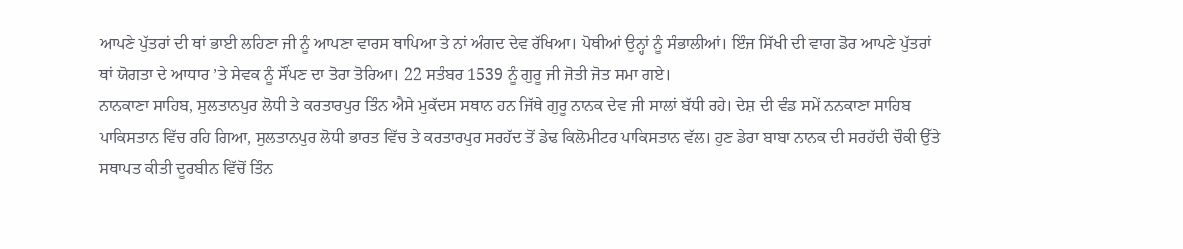ਆਪਣੇ ਪੁੱਤਰਾਂ ਦੀ ਥਾਂ ਭਾਈ ਲਹਿਣਾ ਜੀ ਨੂੰ ਆਪਣਾ ਵਾਰਸ ਥਾਪਿਆ ਤੇ ਨਾਂ ਅੰਗਦ ਦੇਵ ਰੱਖਿਆ। ਪੋਥੀਆਂ ਉਨ੍ਹਾਂ ਨੂੰ ਸੰਭਾਲੀਆਂ। ਇੰਜ ਸਿੱਖੀ ਦੀ ਵਾਗ ਡੋਰ ਆਪਣੇ ਪੁੱਤਰਾਂ ਥਾਂ ਯੋਗਤਾ ਦੇ ਆਧਾਰ ’ਤੇ ਸੇਵਕ ਨੂੰ ਸੌਂਪਣ ਦਾ ਤੋਰਾ ਤੋਰਿਆ। 22 ਸਤੰਬਰ 1539 ਨੂੰ ਗੁਰੂ ਜੀ ਜੋਤੀ ਜੋਤ ਸਮਾ ਗਏ।
ਨਾਨਕਾਣਾ ਸਾਹਿਬ, ਸੁਲਤਾਨਪੁਰ ਲੋਧੀ ਤੇ ਕਰਤਾਰਪੁਰ ਤਿੰਨ ਐਸੇ ਮੁਕੱਦਸ ਸਥਾਨ ਹਨ ਜਿੱਥੇ ਗੁਰੂ ਨਾਨਕ ਦੇਵ ਜੀ ਸਾਲਾਂ ਬੱਧੀ ਰਹੇ। ਦੇਸ਼ ਦੀ ਵੰਡ ਸਮੇਂ ਨਨਕਾਣਾ ਸਾਹਿਬ ਪਾਕਿਸਤਾਨ ਵਿੱਚ ਰਹਿ ਗਿਆ, ਸੁਲਤਾਨਪੁਰ ਲੋਧੀ ਭਾਰਤ ਵਿੱਚ ਤੇ ਕਰਤਾਰਪੁਰ ਸਰਹੱਦ ਤੋਂ ਡੇਢ ਕਿਲੋਮੀਟਰ ਪਾਕਿਸਤਾਨ ਵੱਲ। ਹੁਣ ਡੇਰਾ ਬਾਬਾ ਨਾਨਕ ਦੀ ਸਰਹੱਦੀ ਚੌਕੀ ਉੱਤੇ ਸਥਾਪਤ ਕੀਤੀ ਦੂਰਬੀਨ ਵਿੱਚੋਂ ਤਿੰਨ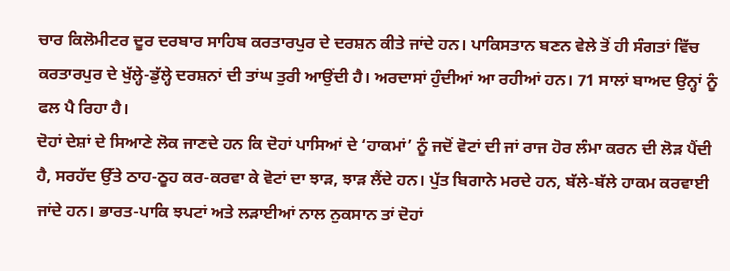ਚਾਰ ਕਿਲੋਮੀਟਰ ਦੂਰ ਦਰਬਾਰ ਸਾਹਿਬ ਕਰਤਾਰਪੁਰ ਦੇ ਦਰਸ਼ਨ ਕੀਤੇ ਜਾਂਦੇ ਹਨ। ਪਾਕਿਸਤਾਨ ਬਣਨ ਵੇਲੇ ਤੋਂ ਹੀ ਸੰਗਤਾਂ ਵਿੱਚ ਕਰਤਾਰਪੁਰ ਦੇ ਖੁੱਲ੍ਹੇ-ਡੁੱਲ੍ਹੇ ਦਰਸ਼ਨਾਂ ਦੀ ਤਾਂਘ ਤੁਰੀ ਆਉਂਦੀ ਹੈ। ਅਰਦਾਸਾਂ ਹੁੰਦੀਆਂ ਆ ਰਹੀਆਂ ਹਨ। 71 ਸਾਲਾਂ ਬਾਅਦ ਉਨ੍ਹਾਂ ਨੂੰ ਫਲ ਪੈ ਰਿਹਾ ਹੈ।
ਦੋਹਾਂ ਦੇਸ਼ਾਂ ਦੇ ਸਿਆਣੇ ਲੋਕ ਜਾਣਦੇ ਹਨ ਕਿ ਦੋਹਾਂ ਪਾਸਿਆਂ ਦੇ ‘ਹਾਕਮਾਂ’ ਨੂੰ ਜਦੋਂ ਵੋਟਾਂ ਦੀ ਜਾਂ ਰਾਜ ਹੋਰ ਲੰਮਾ ਕਰਨ ਦੀ ਲੋੜ ਪੈਂਦੀ ਹੈ, ਸਰਹੱਦ ਉੱਤੇ ਠਾਹ-ਠੂਹ ਕਰ-ਕਰਵਾ ਕੇ ਵੋਟਾਂ ਦਾ ਝਾੜ, ਝਾੜ ਲੈਂਦੇ ਹਨ। ਪੁੱਤ ਬਿਗਾਨੇ ਮਰਦੇ ਹਨ, ਬੱਲੇ-ਬੱਲੇ ਹਾਕਮ ਕਰਵਾਈ ਜਾਂਦੇ ਹਨ। ਭਾਰਤ-ਪਾਕਿ ਝਪਟਾਂ ਅਤੇ ਲੜਾਈਆਂ ਨਾਲ ਨੁਕਸਾਨ ਤਾਂ ਦੋਹਾਂ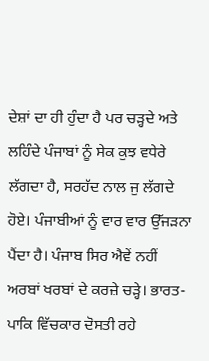ਦੇਸ਼ਾਂ ਦਾ ਹੀ ਹੁੰਦਾ ਹੈ ਪਰ ਚੜ੍ਹਦੇ ਅਤੇ ਲਹਿੰਦੇ ਪੰਜਾਬਾਂ ਨੂੰ ਸੇਕ ਕੁਝ ਵਧੇਰੇ ਲੱਗਦਾ ਹੈ, ਸਰਹੱਦ ਨਾਲ ਜੁ ਲੱਗਦੇ ਹੋਏ। ਪੰਜਾਬੀਆਂ ਨੂੰ ਵਾਰ ਵਾਰ ਉੱਜੜਨਾ ਪੈਂਦਾ ਹੈ। ਪੰਜਾਬ ਸਿਰ ਐਵੇਂ ਨਹੀਂ ਅਰਬਾਂ ਖਰਬਾਂ ਦੇ ਕਰਜ਼ੇ ਚੜ੍ਹੇ। ਭਾਰਤ-ਪਾਕਿ ਵਿੱਚਕਾਰ ਦੋਸਤੀ ਰਹੇ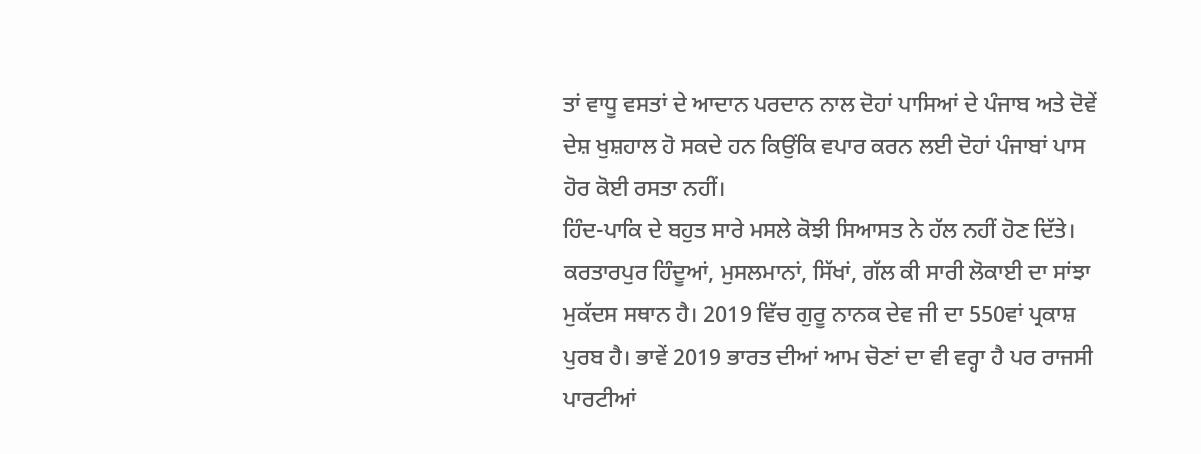ਤਾਂ ਵਾਧੂ ਵਸਤਾਂ ਦੇ ਆਦਾਨ ਪਰਦਾਨ ਨਾਲ ਦੋਹਾਂ ਪਾਸਿਆਂ ਦੇ ਪੰਜਾਬ ਅਤੇ ਦੋਵੇਂ ਦੇਸ਼ ਖੁਸ਼ਹਾਲ ਹੋ ਸਕਦੇ ਹਨ ਕਿਉਂਕਿ ਵਪਾਰ ਕਰਨ ਲਈ ਦੋਹਾਂ ਪੰਜਾਬਾਂ ਪਾਸ ਹੋਰ ਕੋਈ ਰਸਤਾ ਨਹੀਂ।
ਹਿੰਦ-ਪਾਕਿ ਦੇ ਬਹੁਤ ਸਾਰੇ ਮਸਲੇ ਕੋਝੀ ਸਿਆਸਤ ਨੇ ਹੱਲ ਨਹੀਂ ਹੋਣ ਦਿੱਤੇ। ਕਰਤਾਰਪੁਰ ਹਿੰਦੂਆਂ, ਮੁਸਲਮਾਨਾਂ, ਸਿੱਖਾਂ, ਗੱਲ ਕੀ ਸਾਰੀ ਲੋਕਾਈ ਦਾ ਸਾਂਝਾ ਮੁਕੱਦਸ ਸਥਾਨ ਹੈ। 2019 ਵਿੱਚ ਗੁਰੂ ਨਾਨਕ ਦੇਵ ਜੀ ਦਾ 550ਵਾਂ ਪ੍ਰਕਾਸ਼ ਪੁਰਬ ਹੈ। ਭਾਵੇਂ 2019 ਭਾਰਤ ਦੀਆਂ ਆਮ ਚੋਣਾਂ ਦਾ ਵੀ ਵਰ੍ਹਾ ਹੈ ਪਰ ਰਾਜਸੀ ਪਾਰਟੀਆਂ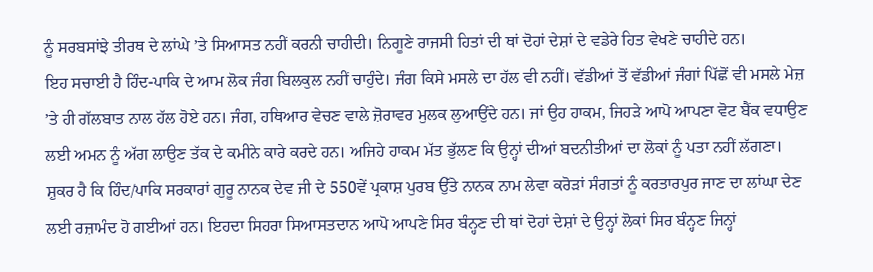ਨੂੰ ਸਰਬਸਾਂਝੇ ਤੀਰਥ ਦੇ ਲਾਂਘੇ ’ਤੇ ਸਿਆਸਤ ਨਹੀਂ ਕਰਨੀ ਚਾਹੀਦੀ। ਨਿਗੂਣੇ ਰਾਜਸੀ ਹਿਤਾਂ ਦੀ ਥਾਂ ਦੋਹਾਂ ਦੇਸ਼ਾਂ ਦੇ ਵਡੇਰੇ ਹਿਤ ਵੇਖਣੇ ਚਾਹੀਦੇ ਹਨ।
ਇਹ ਸਚਾਈ ਹੈ ਹਿੰਦ-ਪਾਕਿ ਦੇ ਆਮ ਲੋਕ ਜੰਗ ਬਿਲਕੁਲ ਨਹੀਂ ਚਾਹੁੰਦੇ। ਜੰਗ ਕਿਸੇ ਮਸਲੇ ਦਾ ਹੱਲ ਵੀ ਨਹੀਂ। ਵੱਡੀਆਂ ਤੋਂ ਵੱਡੀਆਂ ਜੰਗਾਂ ਪਿੱਛੋਂ ਵੀ ਮਸਲੇ ਮੇਜ਼ ’ਤੇ ਹੀ ਗੱਲਬਾਤ ਨਾਲ ਹੱਲ ਹੋਏ ਹਨ। ਜੰਗ, ਹਥਿਆਰ ਵੇਚਣ ਵਾਲੇ ਜ਼ੋਰਾਵਰ ਮੁਲਕ ਲੁਆਉਂਦੇ ਹਨ। ਜਾਂ ਉਹ ਹਾਕਮ, ਜਿਹੜੇ ਆਪੋ ਆਪਣਾ ਵੋਟ ਬੈਂਕ ਵਧਾਉਣ ਲਈ ਅਮਨ ਨੂੰ ਅੱਗ ਲਾਉਣ ਤੱਕ ਦੇ ਕਮੀਨੇ ਕਾਰੇ ਕਰਦੇ ਹਨ। ਅਜਿਹੇ ਹਾਕਮ ਮੱਤ ਭੁੱਲਣ ਕਿ ਉਨ੍ਹਾਂ ਦੀਆਂ ਬਦਨੀਤੀਆਂ ਦਾ ਲੋਕਾਂ ਨੂੰ ਪਤਾ ਨਹੀਂ ਲੱਗਣਾ। ਸ਼ੁਕਰ ਹੈ ਕਿ ਹਿੰਦ/ਪਾਕਿ ਸਰਕਾਰਾਂ ਗੁਰੂ ਨਾਨਕ ਦੇਵ ਜੀ ਦੇ 550ਵੇਂ ਪ੍ਰਕਾਸ਼ ਪੁਰਬ ਉੱਤੇ ਨਾਨਕ ਨਾਮ ਲੇਵਾ ਕਰੋੜਾਂ ਸੰਗਤਾਂ ਨੂੰ ਕਰਤਾਰਪੁਰ ਜਾਣ ਦਾ ਲਾਂਘਾ ਦੇਣ ਲਈ ਰਜ਼ਾਮੰਦ ਹੋ ਗਈਆਂ ਹਨ। ਇਹਦਾ ਸਿਹਰਾ ਸਿਆਸਤਦਾਨ ਆਪੋ ਆਪਣੇ ਸਿਰ ਬੰਨ੍ਹਣ ਦੀ ਥਾਂ ਦੋਹਾਂ ਦੇਸ਼ਾਂ ਦੇ ਉਨ੍ਹਾਂ ਲੋਕਾਂ ਸਿਰ ਬੰਨ੍ਹਣ ਜਿਨ੍ਹਾਂ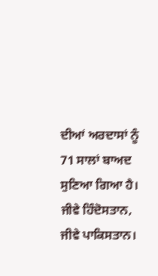ਦੀਆਂ ਅਰਦਾਸਾਂ ਨੂੰ 71 ਸਾਲਾਂ ਬਾਅਦ ਸੁਣਿਆ ਗਿਆ ਹੈ।
ਜੀਵੇ ਹਿੰਦੋਸਤਾਨ, ਜੀਵੇ ਪਾਕਿਸਤਾਨ।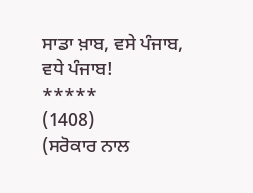ਸਾਡਾ ਖ਼ਾਬ, ਵਸੇ ਪੰਜਾਬ, ਵਧੇ ਪੰਜਾਬ!
*****
(1408)
(ਸਰੋਕਾਰ ਨਾਲ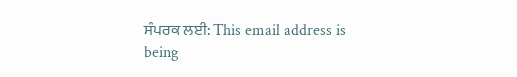ਸੰਪਰਕ ਲਈ: This email address is being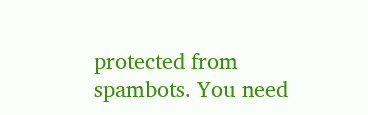protected from spambots. You need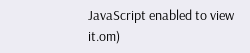JavaScript enabled to view it.om)